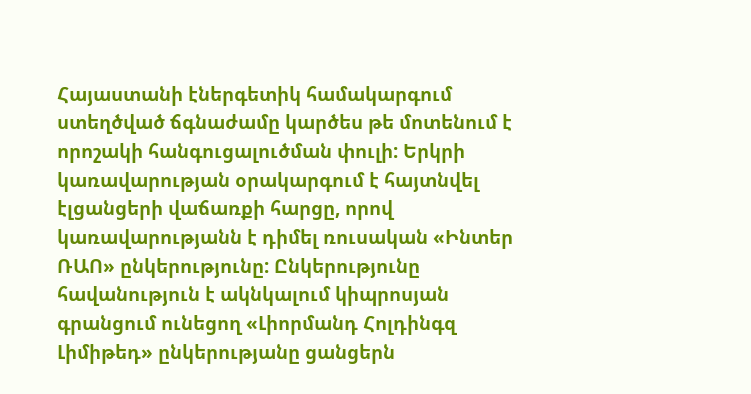Հայաստանի էներգետիկ համակարգում ստեղծված ճգնաժամը կարծես թե մոտենում է որոշակի հանգուցալուծման փուլի: Երկրի կառավարության օրակարգում է հայտնվել էլցանցերի վաճառքի հարցը, որով կառավարությանն է դիմել ռուսական «Ինտեր ՌԱՈ» ընկերությունը: Ընկերությունը հավանություն է ակնկալում կիպրոսյան գրանցում ունեցող «Լիորմանդ Հոլդինգզ Լիմիթեդ» ընկերությանը ցանցերն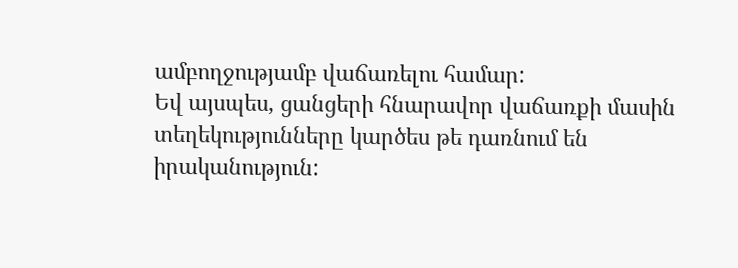ամբողջությամբ վաճառելու համար:
Եվ այսպես, ցանցերի հնարավոր վաճառքի մասին տեղեկությունները կարծես թե դառնում են իրականություն: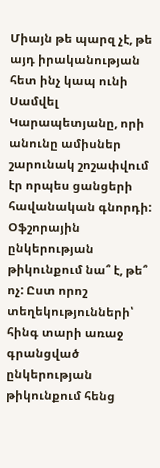Միայն թե պարզ չէ, թե այդ իրականության հետ ինչ կապ ունի Սամվել Կարապետյանը, որի անունը ամիսներ շարունակ շոշափվում էր որպես ցանցերի հավանական գնորդի: Օֆշորային ընկերության թիկունքում նա՞ է, թե՞ ոչ: Ըստ որոշ տեղեկությունների՝ հինգ տարի առաջ գրանցված ընկերության թիկունքում հենց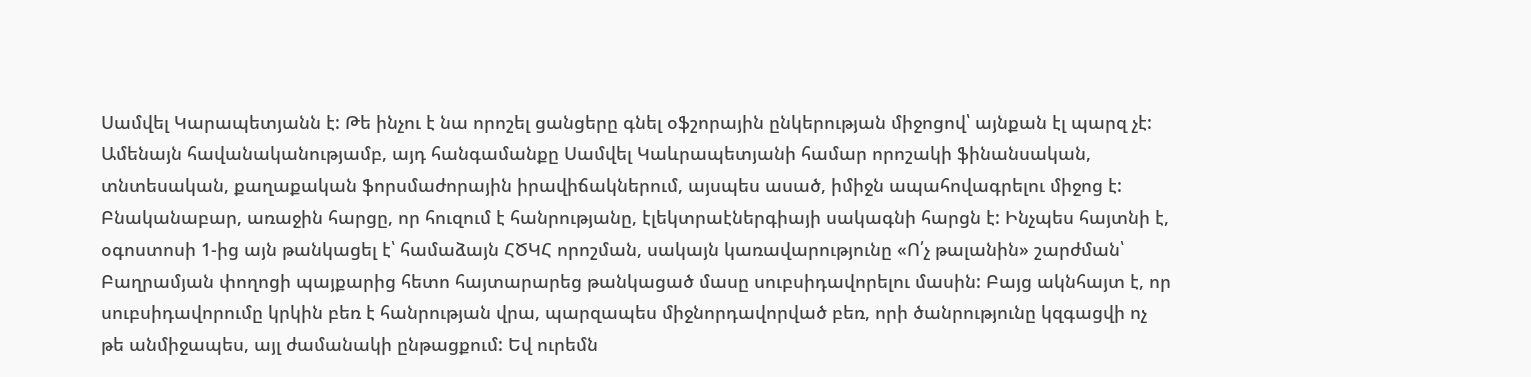Սամվել Կարապետյանն է: Թե ինչու է նա որոշել ցանցերը գնել օֆշորային ընկերության միջոցով՝ այնքան էլ պարզ չէ: Ամենայն հավանականությամբ, այդ հանգամանքը Սամվել Կաևրապետյանի համար որոշակի ֆինանսական, տնտեսական, քաղաքական ֆորսմաժորային իրավիճակներում, այսպես ասած, իմիջն ապահովագրելու միջոց է:
Բնականաբար, առաջին հարցը, որ հուզում է հանրությանը, էլեկտրաէներգիայի սակագնի հարցն է: Ինչպես հայտնի է, օգոստոսի 1-ից այն թանկացել է՝ համաձայն ՀԾԿՀ որոշման, սակայն կառավարությունը «Ո՛չ թալանին» շարժման՝ Բաղրամյան փողոցի պայքարից հետո հայտարարեց թանկացած մասը սուբսիդավորելու մասին: Բայց ակնհայտ է, որ սուբսիդավորումը կրկին բեռ է հանրության վրա, պարզապես միջնորդավորված բեռ, որի ծանրությունը կզգացվի ոչ թե անմիջապես, այլ ժամանակի ընթացքում: Եվ ուրեմն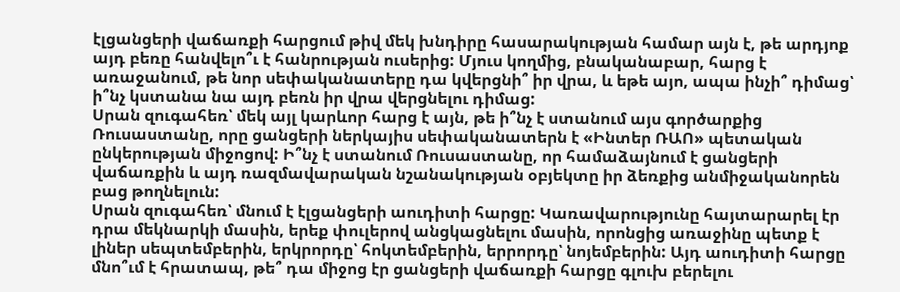էլցանցերի վաճառքի հարցում թիվ մեկ խնդիրը հասարակության համար այն է, թե արդյոք այդ բեռը հանվելո՞ւ է հանրության ուսերից: Մյուս կողմից, բնականաբար, հարց է առաջանում, թե նոր սեփականատերը դա կվերցնի՞ իր վրա, և եթե այո, ապա ինչի՞ դիմաց՝ ի՞նչ կստանա նա այդ բեռն իր վրա վերցնելու դիմաց:
Սրան զուգահեռ՝ մեկ այլ կարևոր հարց է այն, թե ի՞նչ է ստանում այս գործարքից Ռուսաստանը, որը ցանցերի ներկայիս սեփականատերն է «Ինտեր ՌԱՈ» պետական ընկերության միջոցով: Ի՞նչ է ստանում Ռուսաստանը, որ համաձայնում է ցանցերի վաճառքին և այդ ռազմավարական նշանակության օբյեկտը իր ձեռքից անմիջականորեն բաց թողնելուն:
Սրան զուգահեռ՝ մնում է էլցանցերի աուդիտի հարցը: Կառավարությունը հայտարարել էր դրա մեկնարկի մասին, երեք փուլերով անցկացնելու մասին, որոնցից առաջինը պետք է լիներ սեպտեմբերին, երկրորդը՝ հոկտեմբերին, երրորդը՝ նոյեմբերին: Այդ աուդիտի հարցը մնո՞ւմ է հրատապ, թե՞ դա միջոց էր ցանցերի վաճառքի հարցը գլուխ բերելու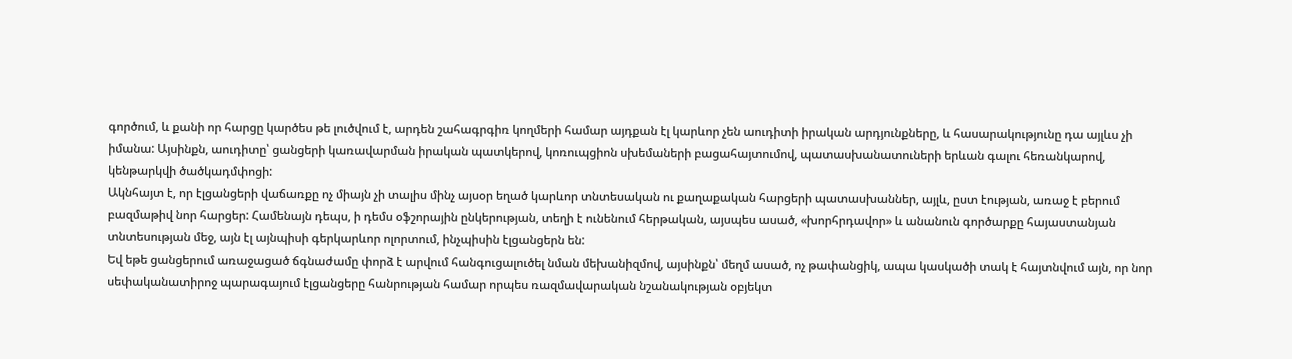գործում, և քանի որ հարցը կարծես թե լուծվում է, արդեն շահագրգիռ կողմերի համար այդքան էլ կարևոր չեն աուդիտի իրական արդյունքները, և հասարակությունը դա այլևս չի իմանա: Այսինքն, աուդիտը՝ ցանցերի կառավարման իրական պատկերով, կոռուպցիոն սխեմաների բացահայտումով, պատասխանատուների երևան գալու հեռանկարով, կենթարկվի ծածկադմփոցի:
Ակնհայտ է, որ էլցանցերի վաճառքը ոչ միայն չի տալիս մինչ այսօր եղած կարևոր տնտեսական ու քաղաքական հարցերի պատասխաններ, այլև, ըստ էության, առաջ է բերում բազմաթիվ նոր հարցեր: Համենայն դեպս, ի դեմս օֆշորային ընկերության, տեղի է ունենում հերթական, այսպես ասած, «խորհրդավոր» և անանուն գործարքը հայաստանյան տնտեսության մեջ, այն էլ այնպիսի գերկարևոր ոլորտում, ինչպիսին էլցանցերն են:
Եվ եթե ցանցերում առաջացած ճգնաժամը փորձ է արվում հանգուցալուծել նման մեխանիզմով, այսինքն՝ մեղմ ասած, ոչ թափանցիկ, ապա կասկածի տակ է հայտնվում այն, որ նոր սեփականատիրոջ պարագայում էլցանցերը հանրության համար որպես ռազմավարական նշանակության օբյեկտ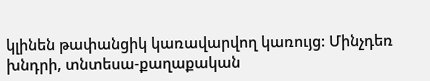կլինեն թափանցիկ կառավարվող կառույց: Մինչդեռ խնդրի, տնտեսա-քաղաքական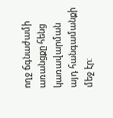ողջ ճգնաժամի առանցքը հենց կառավարման այդ հանգամանքի մեջ էր: